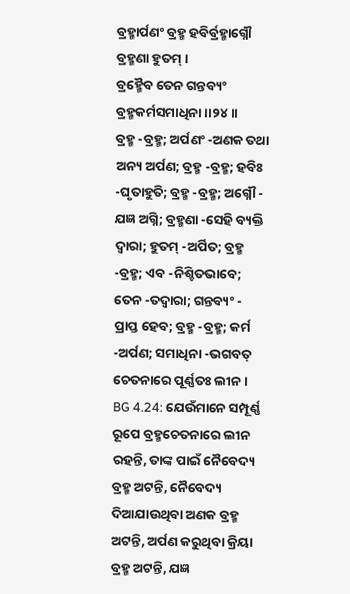ବ୍ରହ୍ମାର୍ପଣଂ ବ୍ରହ୍ମ ହବିର୍ବ୍ରହ୍ମାଗ୍ନୌ ବ୍ରହ୍ମଣା ହୁତମ୍ ।
ବ୍ରହ୍ମୈବ ତେନ ଗନ୍ତବ୍ୟଂ ବ୍ରହ୍ମକର୍ମସମାଧିନା ।।୨୪।।
ବ୍ରହ୍ମ -ବ୍ରହ୍ମ; ଅର୍ପଣଂ -ଅଣକ ତଥା ଅନ୍ୟ ଅର୍ପଣ; ବ୍ରହ୍ମ -ବ୍ରହ୍ମ; ହବିଃ -ଘୃତାହୁତି; ବ୍ରହ୍ମ -ବ୍ରହ୍ମ; ଅଗ୍ନୌ - ଯଜ୍ଞ ଅଗ୍ନି; ବ୍ରହ୍ମଣା -ସେହି ବ୍ୟକ୍ତି ଦ୍ୱାରା; ହୁତମ୍ -ଅର୍ପିତ; ବ୍ରହ୍ମ -ବ୍ରହ୍ମ; ଏବ -ନିଶ୍ଚିତଭାବେ; ତେନ -ତଦ୍ୱାରା; ଗନ୍ତବ୍ୟଂ - ପ୍ରାପ୍ତ ହେବ; ବ୍ରହ୍ମ -ବ୍ରହ୍ମ; କର୍ମ -ଅର୍ପଣ; ସମାଧିନା -ଭଗବତ୍ ଚେତନାରେ ପୂର୍ଣ୍ଣତଃ ଲୀନ ।
BG 4.24: ଯେଉଁମାନେ ସମ୍ପୂର୍ଣ୍ଣ ରୂପେ ବ୍ରହ୍ମଚେତନାରେ ଲୀନ ରହନ୍ତି, ତାଙ୍କ ପାଇଁ ନୈବେଦ୍ୟ ବ୍ରହ୍ମ ଅଟନ୍ତି, ନୈବେଦ୍ୟ ଦିଆଯାଉଥିବା ଅଣକ ବ୍ରହ୍ମ ଅଟନ୍ତି, ଅର୍ପଣ କରୁଥିବା କ୍ରିୟା ବ୍ରହ୍ମ ଅଟନ୍ତି, ଯଜ୍ଞ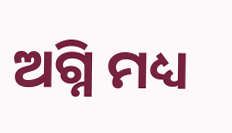ଅଗ୍ନି ମଧ୍ୟ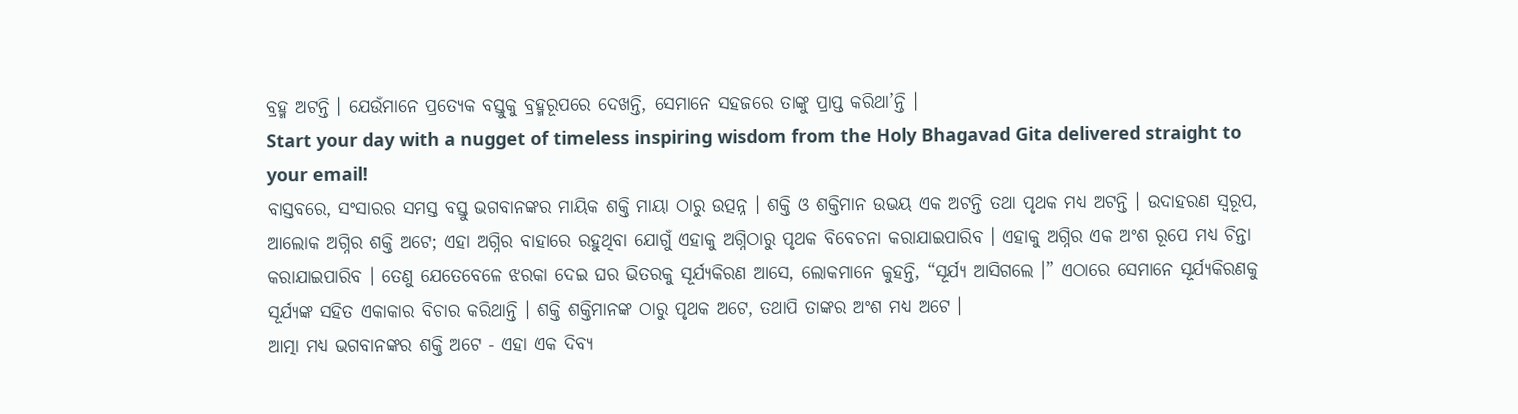ବ୍ରହ୍ମ ଅଟନ୍ତି । ଯେଉଁମାନେ ପ୍ରତ୍ୟେକ ବସ୍ତୁକୁ ବ୍ରହ୍ମରୂପରେ ଦେଖନ୍ତି, ସେମାନେ ସହଜରେ ତାଙ୍କୁ ପ୍ରାପ୍ତ କରିଥା’ନ୍ତି ।
Start your day with a nugget of timeless inspiring wisdom from the Holy Bhagavad Gita delivered straight to your email!
ବାସ୍ତବରେ, ସଂସାରର ସମସ୍ତ ବସ୍ତୁ ଭଗବାନଙ୍କର ମାୟିକ ଶକ୍ତି ମାୟା ଠାରୁ ଉତ୍ପନ୍ନ । ଶକ୍ତି ଓ ଶକ୍ତିମାନ ଉଭୟ ଏକ ଅଟନ୍ତି ତଥା ପୃଥକ ମଧ୍ୟ ଅଟନ୍ତି । ଉଦାହରଣ ସ୍ୱରୂପ, ଆଲୋକ ଅଗ୍ନିର ଶକ୍ତି ଅଟେ; ଏହା ଅଗ୍ନିର ବାହାରେ ରହୁଥିବା ଯୋଗୁଁ ଏହାକୁ ଅଗ୍ନିଠାରୁ ପୃଥକ ବିବେଚନା କରାଯାଇପାରିବ । ଏହାକୁ ଅଗ୍ନିର ଏକ ଅଂଶ ରୂପେ ମଧ୍ୟ ଚିନ୍ତା କରାଯାଇପାରିବ । ତେଣୁ ଯେତେବେଳେ ଝରକା ଦେଇ ଘର ଭିତରକୁ ସୂର୍ଯ୍ୟକିରଣ ଆସେ, ଲୋକମାନେ କୁହନ୍ତି, “ସୂର୍ଯ୍ୟ ଆସିଗଲେ ।” ଏଠାରେ ସେମାନେ ସୂର୍ଯ୍ୟକିରଣକୁ ସୂର୍ଯ୍ୟଙ୍କ ସହିତ ଏକାକାର ବିଚାର କରିଥାନ୍ତି । ଶକ୍ତି ଶକ୍ତିମାନଙ୍କ ଠାରୁ ପୃଥକ ଅଟେ, ତଥାପି ତାଙ୍କର ଅଂଶ ମଧ୍ୟ ଅଟେ ।
ଆତ୍ମା ମଧ୍ୟ ଭଗବାନଙ୍କର ଶକ୍ତି ଅଟେ - ଏହା ଏକ ଦିବ୍ୟ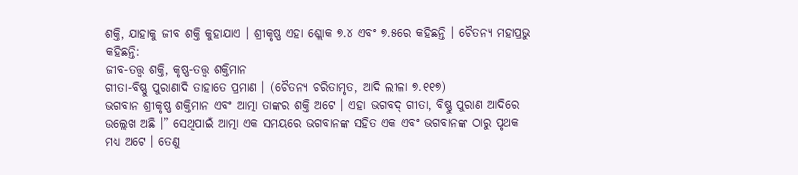ଶକ୍ତି, ଯାହାକୁ ଜୀବ ଶକ୍ତି କୁହାଯାଏ । ଶ୍ରୀକୃଷ୍ଣ ଏହା ଶ୍ଲୋକ ୭.୪ ଏବଂ ୭.୫ରେ କହିଛନ୍ତି । ଚୈତନ୍ୟ ମହାପ୍ରଭୁ କହିଛନ୍ତି:
ଜୀବ-ତତ୍ତ୍ୱ ଶକ୍ତି, କୃଷ୍ଣ-ତତ୍ତ୍ୱ ଶକ୍ତିମାନ
ଗୀତା-ବିଷ୍ଣୁ ପୁରାଣାଦି ତାହାତେ ପ୍ରମାଣ । (ଚୈତନ୍ୟ ଚରିତାମୃତ, ଆଦି ଲୀଳା ୭.୧୧୭)
ଭଗବାନ ଶ୍ରୀକୃଷ୍ଣ ଶକ୍ତିମାନ ଏବଂ ଆତ୍ମା ତାଙ୍କର ଶକ୍ତି ଅଟେ । ଏହା ଭଗବଦ୍ ଗୀତା, ବିଷ୍ଣୁ ପୁରାଣ ଆଦିରେ ଉଲ୍ଲେଖ ଅଛି ।” ସେଥିପାଇଁ ଆତ୍ମା ଏକ ସମୟରେ ଭଗବାନଙ୍କ ସହିତ ଏକ ଏବଂ ଭଗବାନଙ୍କ ଠାରୁ ପୃଥକ ମଧ୍ୟ ଅଟେ । ତେଣୁ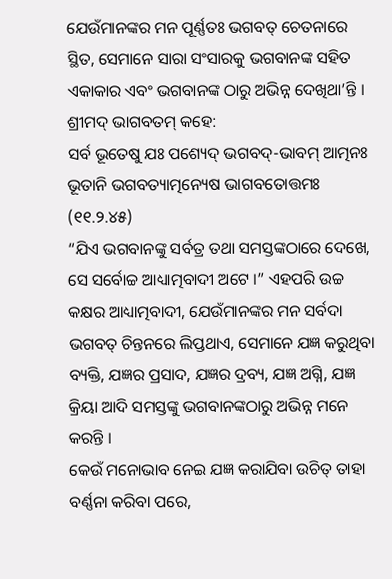ଯେଉଁମାନଙ୍କର ମନ ପୂର୍ଣ୍ଣତଃ ଭଗବତ୍ ଚେତନାରେ ସ୍ଥିତ, ସେମାନେ ସାରା ସଂସାରକୁ ଭଗବାନଙ୍କ ସହିତ ଏକାକାର ଏବଂ ଭଗବାନଙ୍କ ଠାରୁ ଅଭିନ୍ନ ଦେଖିଥା’ନ୍ତି । ଶ୍ରୀମଦ୍ ଭାଗବତମ୍ କହେ:
ସର୍ବ ଭୂତେଷୁ ଯଃ ପଶ୍ୟେଦ୍ ଭଗବଦ୍-ଭାବମ୍ ଆତ୍ମନଃ
ଭୂତାନି ଭଗବତ୍ୟାତ୍ମନ୍ୟେଷ ଭାଗବତୋତ୍ତମଃ (୧୧.୨.୪୫)
“ଯିଏ ଭଗବାନଙ୍କୁ ସର୍ବତ୍ର ତଥା ସମସ୍ତଙ୍କଠାରେ ଦେଖେ, ସେ ସର୍ବୋଚ୍ଚ ଆଧ୍ୟାତ୍ମବାଦୀ ଅଟେ ।” ଏହପରି ଉଚ୍ଚ କକ୍ଷର ଆଧ୍ୟାତ୍ମବାଦୀ, ଯେଉଁମାନଙ୍କର ମନ ସର୍ବଦା ଭଗବତ୍ ଚିନ୍ତନରେ ଲିପ୍ତଥାଏ, ସେମାନେ ଯଜ୍ଞ କରୁଥିବା ବ୍ୟକ୍ତି, ଯଜ୍ଞର ପ୍ରସାଦ, ଯଜ୍ଞର ଦ୍ରବ୍ୟ, ଯଜ୍ଞ ଅଗ୍ନି, ଯଜ୍ଞ କ୍ରିୟା ଆଦି ସମସ୍ତଙ୍କୁ ଭଗବାନଙ୍କଠାରୁ ଅଭିନ୍ନ ମନେ କରନ୍ତି ।
କେଉଁ ମନୋଭାବ ନେଇ ଯଜ୍ଞ କରାଯିବା ଉଚିତ୍ ତାହା ବର୍ଣ୍ଣନା କରିବା ପରେ,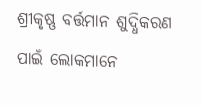ଶ୍ରୀକୃଷ୍ଣ ବର୍ତ୍ତମାନ ଶୁଦ୍ଧିକରଣ ପାଇଁ ଲୋକମାନେ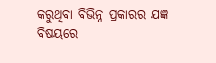କରୁଥିବା ବିଭିନ୍ନ ପ୍ରକାରର ଯଜ୍ଞ ବିଷୟରେ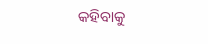କହିବାକୁ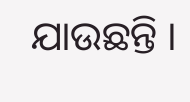ଯାଉଛନ୍ତି ।